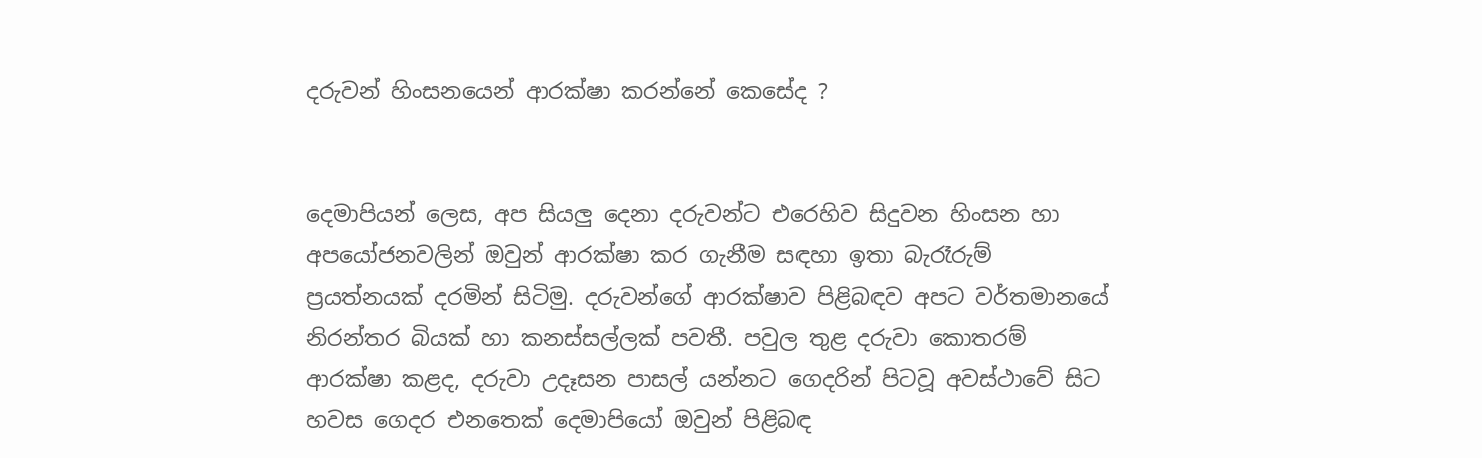දරුවන් හිංසනයෙන් ආරක්ෂා කරන්නේ කෙසේද ?


දෙමාපියන් ලෙස, අප සියලු දෙනා දරුවන්ට එරෙහිව සිදුවන හිංසන හා අපයෝජනවලින් ඔවුන් ආරක්ෂා කර ගැනීම සඳහා ඉතා බැරෑරුම් ප්‍රයත්නයක් දරමින් සිටිමු. දරුවන්ගේ ආරක්ෂාව පිළිබඳව අපට වර්තමානයේ නිරන්තර බියක් හා කනස්සල්ලක් පවතී. පවුල තුළ දරුවා කොතරම් ආරක්ෂා කළද, දරුවා උදෑසන පාසල් යන්නට ගෙදරින් පිටවූ අවස්ථාවේ සිට හවස ගෙදර එනතෙක් දෙමාපියෝ ඔවුන් පිළිබඳ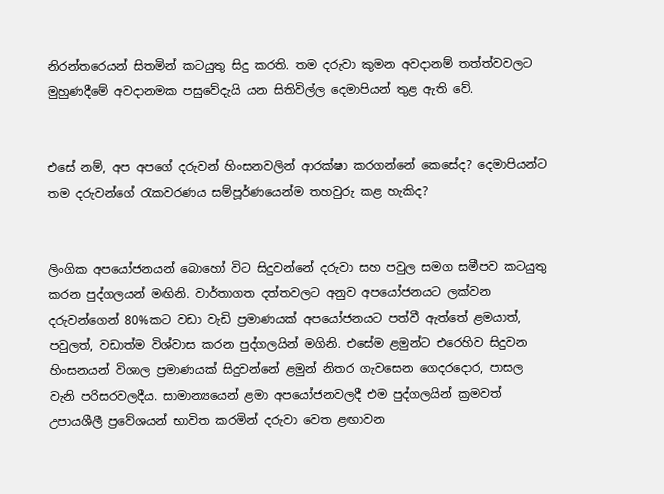නිරන්තරෙයන් සිතමින් කටයුතු සිදු කරති. තම දරුවා කුමන අවදානම් තත්ත්වවලට මුහුණදීමේ අවදානමක පසුවේදැයි යන සිතිවිල්ල දෙමාපියන් තුළ ඇති වේ.


එසේ නම්, අප අපගේ දරුවන් හිංසනවලින් ආරක්ෂා කරගන්නේ කෙසේද? දෙමාපියන්ට තම දරුවන්ගේ රැකවරණය සම්පූර්ණයෙන්ම තහවුරු කළ හැකිද?


ලිංගික අපයෝජනයන් බොහෝ විට සිදුවන්නේ දරුවා සහ පවුල සමග සමීපව කටයුතු කරන පුද්ගලයන් මඟිනි. වාර්තාගත දත්තවලට අනුව අපයෝජනයට ලක්වන දරුවන්ගෙන් 80%කට වඩා වැඩි ප්‍රමාණයක් අපයෝජනයට පත්වී ඇත්තේ ළමයාත්, පවුලත්, වඩාත්ම විශ්වාස කරන පුද්ගලයින් මගිනි. එසේම ළමුන්ට එරෙහිව සිදුවන හිංසනයන් විශාල ප්‍රමාණයක් සිදුවන්නේ ළමුන් නිතර ගැවසෙන ගෙදරදොර, පාසල වැනි පරිසරවලදීය. සාමාන්‍යයෙන් ළමා අපයෝජනවලදී එම පුද්ගලයින් ක්‍රමවත් උපායශීලී ප්‍රවේශයන් භාවිත කරමින් දරුවා වෙත ළඟාවන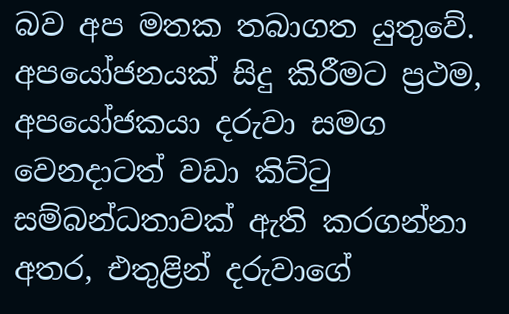බව අප මතක තබාගත යුතුවේ. අපයෝජනයක් සිදු කිරීමට ප්‍රථම, අපයෝජකයා දරුවා සමග වෙනදාටත් වඩා කිට්ටු සම්බන්ධතාවක් ඇති කරගන්නා අතර, එතුළින් දරුවාගේ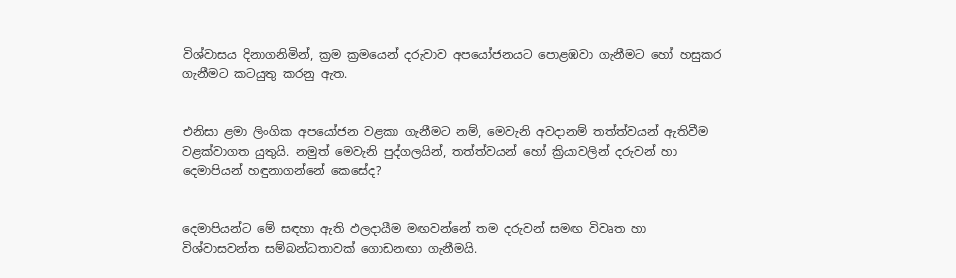විශ්වාසය දිනාගනිමින්, ක්‍රම ක්‍රමයෙන් දරුවාව අපයෝජනයට පොළඹවා ගැනීමට හෝ හසුකර ගැනීමට කටයුතු කරනු ඇත.


එනිසා ළමා ලිංගික අපයෝජන වළකා ගැනීමට නම්, මෙවැනි අවදානම් තත්ත්වයන් ඇතිවීම වළක්වාගත යුතුයි. නමුත් මෙවැනි පුද්ගලයින්, තත්ත්වයන් හෝ ක්‍රියාවලින් දරුවන් හා දෙමාපියන් හඳුනාගන්නේ කෙසේද?


දෙමාපියන්ට මේ සඳහා ඇති ඵලදායීම මඟවන්නේ තම දරුවන් සමඟ විවෘත හා විශ්වාසවන්ත සම්බන්ධතාවක් ගොඩනඟා ගැනීමයි.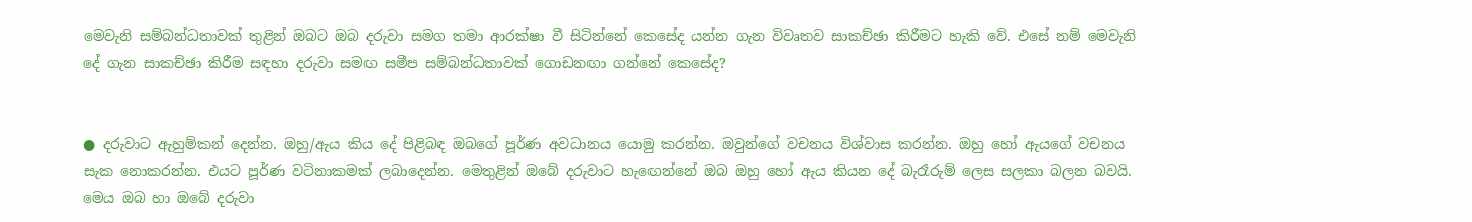මෙවැනි සම්බන්ධතාවක් තුළින් ඔබට ඔබ දරුවා සමග තමා ආරක්ෂා වී සිටින්නේ කෙසේද යන්න ගැන විවෘතව සාකච්ඡා කිරීමට හැකි වේ. එසේ නම් මෙවැනි දේ ගැන සාකච්ඡා කිරීම සඳහා දරුවා සමඟ සමීප සම්බන්ධතාවක් ගොඩනඟා ගන්නේ කෙසේද?


● දරුවාට ඇහුම්කන් දෙන්න. ඔහු/ඇය කිය දේ පිළිබඳ ඔබගේ පූර්ණ අවධානය යොමු කරන්න. ඔවුන්ගේ වචනය විශ්වාස කරන්න. ඔහු හෝ ඇයගේ වචනය සැක නොකරන්න. එයට පූර්ණ වටිනාකමක් ලබාදෙන්න. මෙතුළින් ඔබේ දරුවාට හැඟෙන්නේ ඔබ ඔහු හෝ ඇය කියන දේ බැරෑරුම් ලෙස සලකා බලන බවයි. මෙය ඔබ හා ඔබේ දරුවා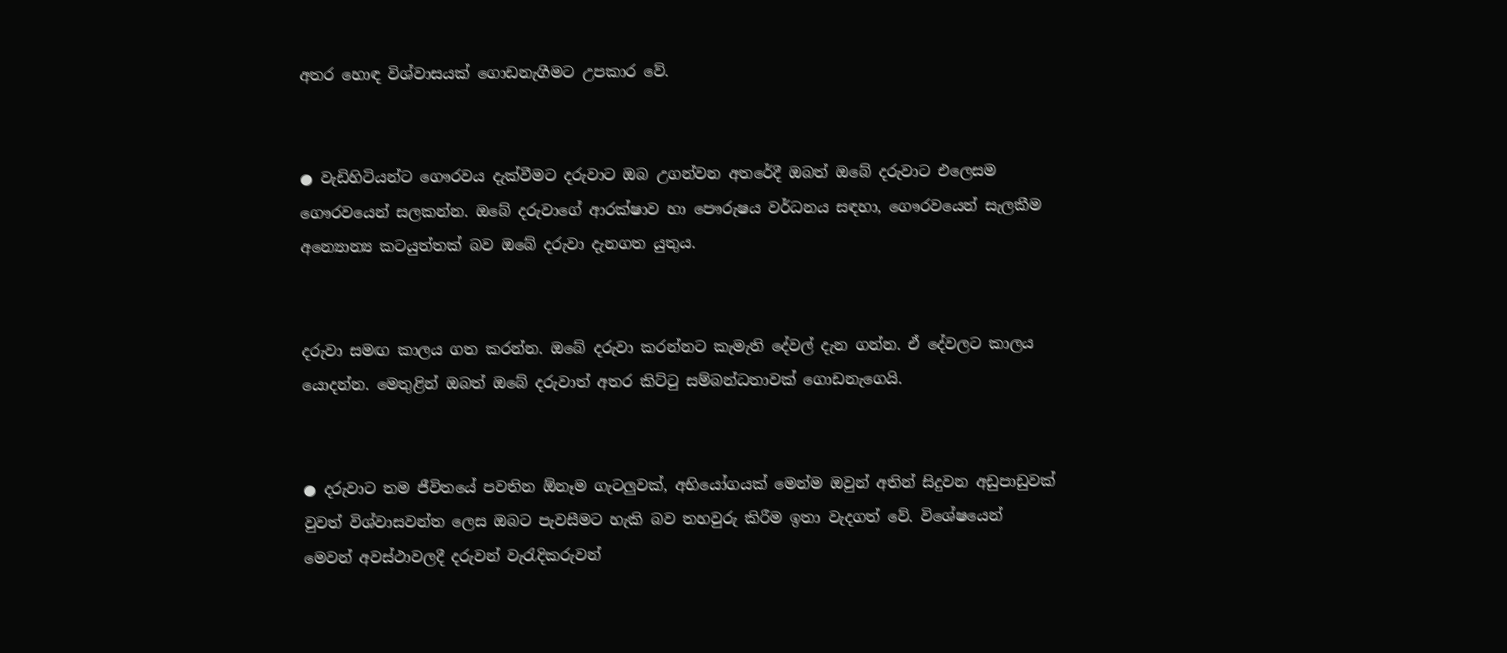අතර හොඳ විශ්වාසයක් ගොඩනැගීමට උපකාර වේ.


● වැඩිහිටියන්ට ගෞරවය දැක්වීමට දරුවාට ඔබ උගන්වන අතරේදී ඔබත් ඔබේ දරුවාට එලෙසම ගෞරවයෙන් සලකන්න. ඔබේ දරුවාගේ ආරක්ෂාව හා පෞරුෂය වර්ධනය සඳහා, ගෞරවයෙන් සැලකීම අන්‍යොන්‍ය කටයුත්තක් බව ඔබේ දරුවා දැනගත යුතුය.


දරුවා සමඟ කාලය ගත කරන්න. ඔබේ දරුවා කරන්නට කැමැති දේවල් දැන ගන්න. ඒ දේවලට කාලය යොදන්න. මෙතුළින් ඔබත් ඔබේ දරුවාත් අතර කිට්ටු සම්බන්ධතාවක් ගොඩනැගෙයි.


● දරුවාට තම ජීවිතයේ පවතින ඕනෑම ගැටලුවක්, අභියෝගයක් මෙන්ම ඔවුන් අතින් සිදුවන අඩුපාඩුවක් වුවත් විශ්වාසවන්ත ලෙස ඔබට පැවසීමට හැකි බව තහවුරු කිරීම ඉතා වැදගත් වේ. විශේෂයෙන් මෙවන් අවස්ථාවලදී දරුවන් වැරැදිකරුවන්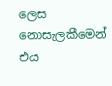ලෙස නොසැලකීමෙන් එය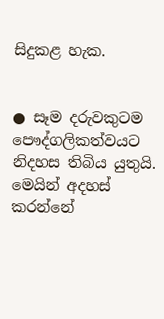සිදුකළ හැක.


● සෑම දරුවකුටම පෞද්ගලිකත්වයට නිදහස තිබිය යුතුයි. මෙයින් අදහස් කරන්නේ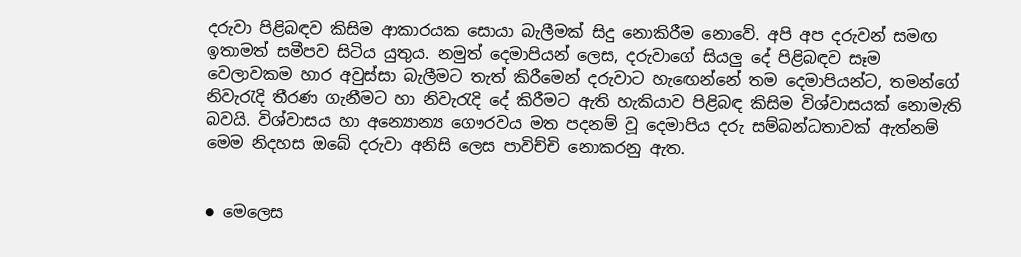දරුවා පිළිබඳව කිසිම ආකාරයක සොයා බැලීමක් සිදු නොකිරීම නොවේ. අපි අප දරුවන් සමඟ ඉතාමත් සමීපව සිටිය යුතුය. නමුත් දෙමාපියන් ලෙස, දරුවාගේ සියලු දේ පිළිබඳව සෑම වෙලාවකම හාර අවුස්සා බැලීමට තැත් කිරීමෙන් දරුවාට හැඟෙන්නේ තම දෙමාපියන්ට, තමන්ගේ නිවැරැදි තීරණ ගැනීමට හා නිවැරැදි දේ කිරීමට ඇති හැකියාව පිළිබඳ කිසිම විශ්වාසයක් නොමැති බවයි. විශ්වාසය හා අන්‍යොන්‍ය ගෞරවය මත පදනම් වූ දෙමාපිය දරු සම්බන්ධතාවක් ඇත්නම් මෙම නිදහස ඔබේ දරුවා අනිසි ලෙස පාවිච්චි නොකරනු ඇත.


● මෙලෙස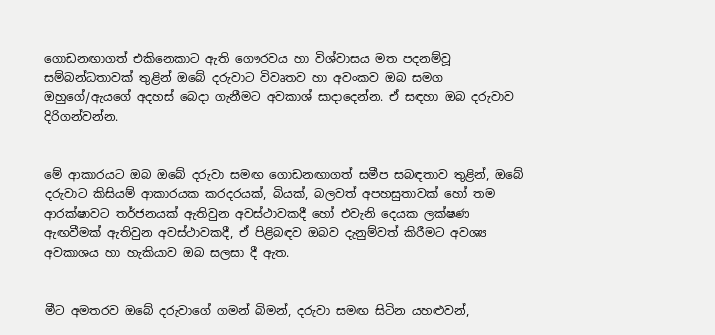ගොඩනඟාගත් එකිනෙකාට ඇති ගෞරවය හා විශ්වාසය මත පදනම්වූ සම්බන්ධතාවක් තුළින් ඔබේ දරුවාට විවෘතව හා අවංකව ඔබ සමග ඔහුගේ/ඇයගේ අදහස් බෙදා ගැනීමට අවකාශ්‍ සාදාදෙන්න. ඒ සඳහා ඔබ දරුවාව දිරිගන්වන්න.


මේ ආකාරයට ඔබ ඔබේ දරුවා සමඟ ගොඩනඟාගත් සමීප සබඳතාව තුළින්, ඔබේ දරුවාට කිසියම් ආකාරයක කරදරයක්, බියක්, බලවත් අපහසුතාවක් හෝ තම ආරක්ෂාවට තර්ජනයක් ඇතිවුන අවස්ථාවකදී හෝ එවැනි දෙයක ලක්ෂණ ඇඟවීමක් ඇතිවුන අවස්ථාවකදී, ඒ පිළිබඳව ඔබව දැනුම්වත් කිරීමට අවශ්‍ය අවකාශය හා හැකියාව ඔබ සලසා දී ඇත.


මීට අමතරව ඔබේ දරුවාගේ ගමන් බිමන්, දරුවා සමඟ සිටින යහළුවන්,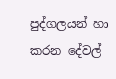පුද්ගලයන් හා කරන දේවල්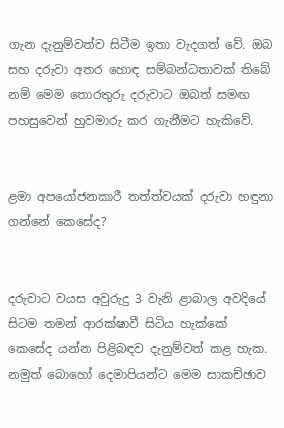ගැන දැනුම්වත්ව සිටීම ඉතා වැදගත් වේ. ඔබ සහ දරුවා අතර හොඳ සම්බන්ධතාවක් තිබේ නම් මෙම තොරතුරු දරුවාට ඔබත් සමඟ පහසුවෙන් හුවමාරු කර ගැනීමට හැකිවේ.


ළමා අපයෝජනකාරී තත්ත්වයක් දරුවා හඳුනා ගන්නේ කෙසේද?


දරුවාට වයස අවුරුදු 3 වැනි ළාබාල අවදියේ සිටම තමන් ආරක්ෂාවී සිටිය හැක්කේ කෙසේද යන්න පිළිබඳව දැනුම්වත් කළ හැක. නමුත් බොහෝ දෙමාපියන්ට මෙම සාකච්ඡාව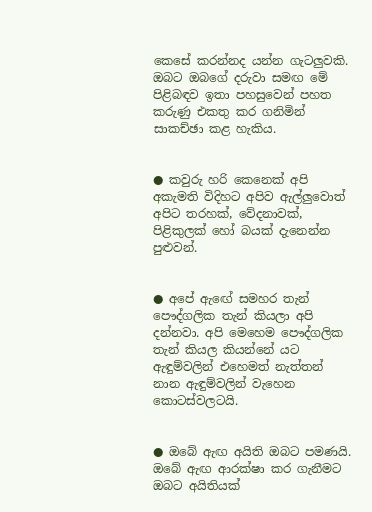කෙසේ කරන්නද යන්න ගැටලුවකි. ඔබට ඔබගේ දරුවා සමඟ මේ පිළිබඳව ඉතා පහසුවෙන් පහත කරුණු එකතු කර ගනිමින් සාකච්ඡා කළ හැකිය.


● කවුරු හරි කෙනෙක් අපි අකැමති විදිහට අපිව ඇල්ලුවොත් අපිට තරහක්, වේදනාවක්, පිළිකුලක් හෝ බයක් දැනෙන්න පුළුවන්.


● අපේ ඇඟේ සමහර තැන් පෞද්ගලික තැන් කියලා අපි දන්නවා. අපි මෙහෙම පෞද්ගලික තැන් කියල කියන්නේ යට ඇඳුම්වලින් එහෙමත් නැත්තන් නාන ඇඳුම්වලින් වැහෙන කොටස්වලටයි.


● ඔබේ ඇඟ අයිති ඔබට පමණයි. ඔබේ ඇඟ ආරක්ෂා කර ගැනීමට ඔබට අයිතියක්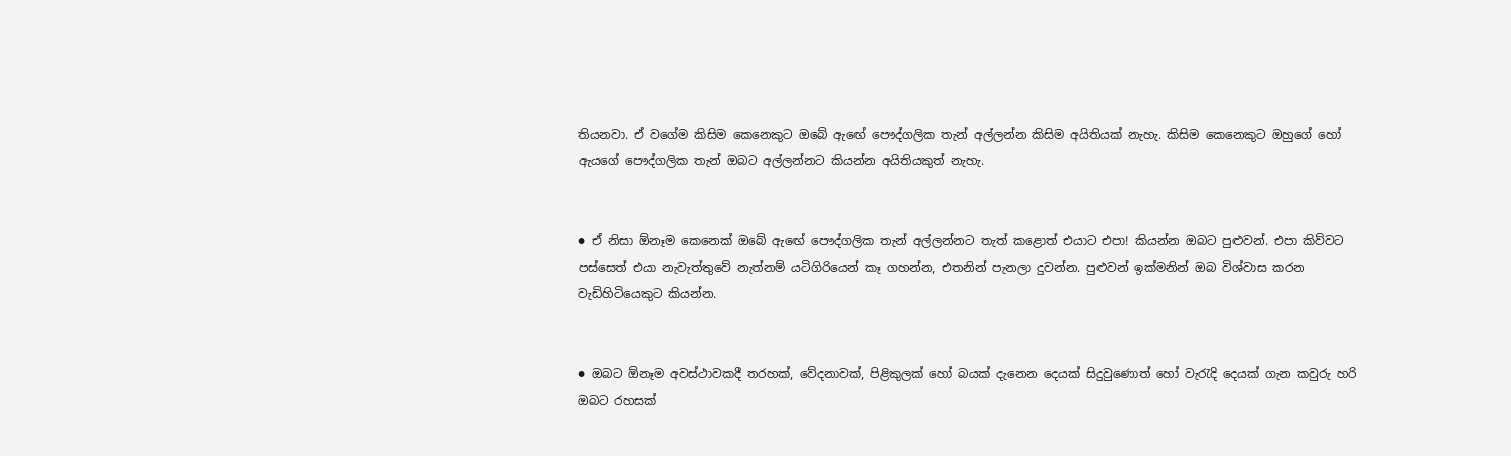තියනවා. ඒ වගේම කිසිම කෙනෙකුට ඔබේ ඇඟේ පෞද්ගලික තැන් අල්ලන්න කිසිම අයිතියක් නැහැ. කිසිම කෙනෙකුට ඔහුගේ හෝ ඇයගේ පෞද්ගලික තැන් ඔබට අල්ලන්නට කියන්න අයිතියකුත් නැහැ.


● ඒ නිසා ඕනෑම කෙනෙක් ඔබේ ඇඟේ පෞද්ගලික තැන් අල්ලන්නට තැත් කළොත් එයාට එපා! කියන්න ඔබට පුළුවන්. එපා කිව්වට පස්සෙත් එයා නැවැත්තුවේ නැත්නම් යටිගිරියෙන් කෑ ගහන්න, එතනින් පැනලා දුවන්න. පුළුවන් ඉක්මනින් ඔබ විශ්වාස කරන වැඩිහිටියෙකුට කියන්න.


● ඔබට ඕනෑම අවස්ථාවකදී තරහක්, වේදනාවක්, පිළිකුලක් හෝ බයක් දැනෙන දෙයක් සිදුවුණොත් හෝ වැරැදි දෙයක් ගැන කවුරු හරි ඔබට රහසක්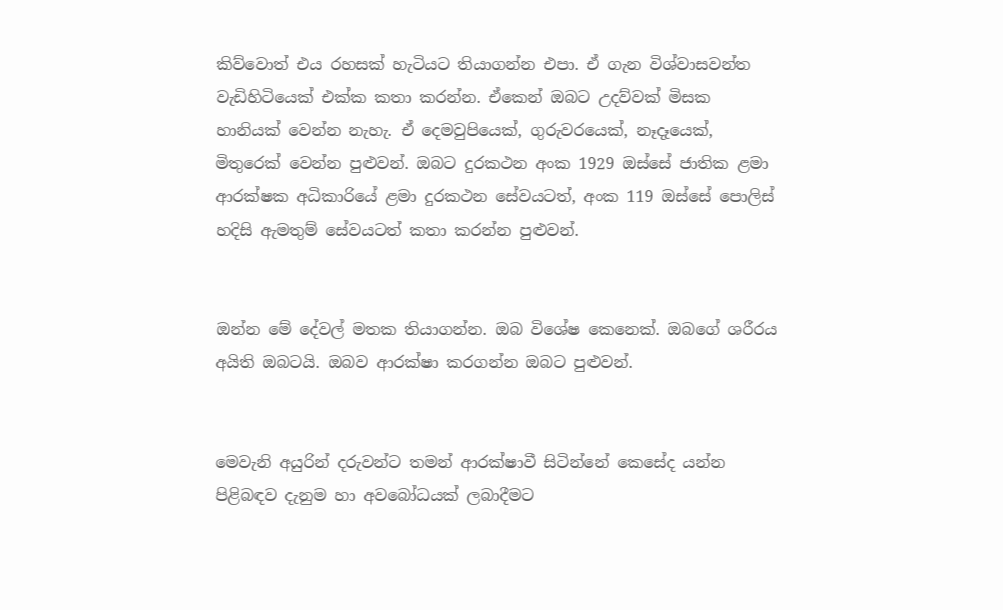කිව්වොත් එය රහසක් හැටියට තියාගන්න එපා. ඒ ගැන විශ්වාසවන්ත වැඩිහිටියෙක් එක්ක කතා කරන්න. ඒකෙන් ඔබට උදව්වක් මිසක හානියක් වෙන්න නැහැ. ඒ දෙමවුපියෙක්, ගුරුවරයෙක්, නෑදෑයෙක්, මිතුරෙක් වෙන්න පුළුවන්. ඔබට දුරකථන අංක 1929 ඔස්සේ ජාතික ළමා ආරක්ෂක අධිකාරියේ ළමා දුරකථන සේවයටත්, අංක 119 ඔස්සේ පොලිස් හදිසි ඇමතුම් සේවයටත් කතා කරන්න පුළුවන්.


ඔන්න මේ දේවල් මතක තියාගන්න. ඔබ විශේෂ කෙනෙක්. ඔබගේ ශරීරය අයිති ඔබටයි. ඔබව ආරක්ෂා කරගන්න ඔබට පුළුවන්.


මෙවැනි අයුරින් දරුවන්ට තමන් ආරක්ෂාවී සිටින්නේ කෙසේද යන්න පිළිබඳව දැනුම හා අවබෝධයක් ලබාදීමට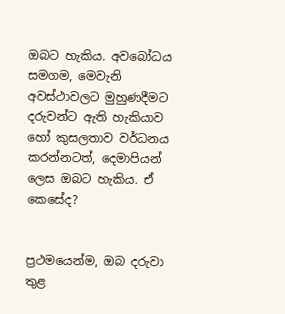ඔබට හැකිය. අවබෝධය සමගම, මෙවැනි අවස්ථාවලට මුහුණදීමට දරුවන්ට ඇති හැකියාව හෝ කුසලතාව වර්ධනය කරන්නටත්, දෙමාපියන් ලෙස ඔබට හැකිය. ඒ කෙසේද?


ප්‍රථමයෙන්ම, ඔබ දරුවා තුළ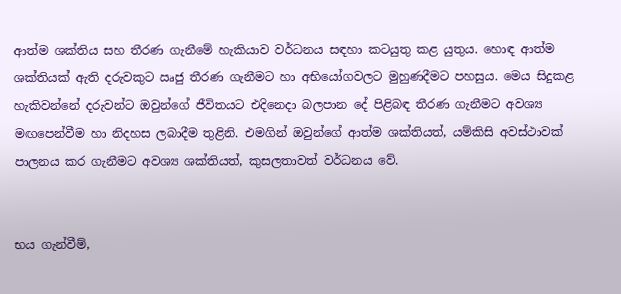ආත්ම ශක්තිය සහ තීරණ ගැනීමේ හැකියාව වර්ධනය සඳහා කටයුතු කළ යුතුය. හොඳ ආත්ම ශක්තියක් ඇති දරුවකුට ඍජු තීරණ ගැනීමට හා අභියෝගවලට මුහුණදීමට පහසුය. මෙය සිදුකළ හැකිවන්නේ දරුවන්ට ඔවුන්ගේ ජීවිතයට එදිනෙදා බලපාන දේ පිළිබඳ තීරණ ගැනීමට අවශ්‍ය මඟපෙන්වීම හා නිදහස ලබාදීම තුළිනි. එමගින් ඔවුන්ගේ ආත්ම ශක්තියත්, යම්කිසි අවස්ථාවක් පාලනය කර ගැනීමට අවශ්‍ය ශක්තියත්, කුසලතාවත් වර්ධනය වේ.


භය ගැන්වීම්,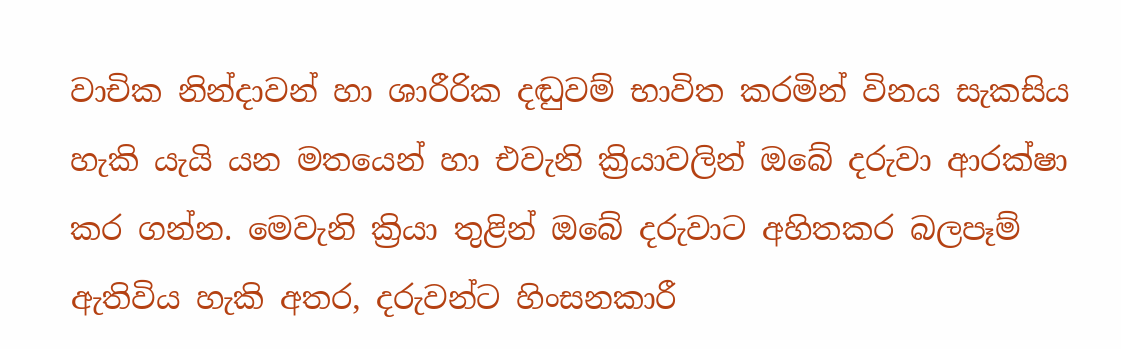වාචික නින්දාවන් හා ශාරීරික දඬුවම් භාවිත කරමින් විනය සැකසිය හැකි යැයි යන මතයෙන් හා එවැනි ක්‍රියාවලින් ඔබේ දරුවා ආරක්ෂා කර ගන්න. මෙවැනි ක්‍රියා තුළින් ඔබේ දරුවාට අහිතකර බලපෑම් ඇතිවිය හැකි අතර, දරුවන්ට හිංසනකාරී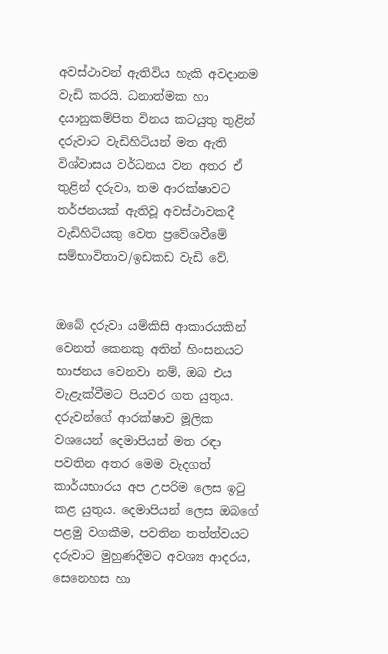අවස්ථාවන් ඇතිවිය හැකි අවදානම වැඩි කරයි. ධනාත්මක හා දයානුකම්පිත විනය කටයුතු තුළින් දරුවාට වැඩිහිටියන් මත ඇති විශ්වාසය වර්ධනය වන අතර ඒ තුළින් දරුවා, තම ආරක්ෂාවට තර්ජනයක් ඇතිවූ අවස්ථාවකදී වැඩිහිටියකු වෙත ප්‍රවේශවීමේ සම්භාවිතාව/ඉඩකඩ වැඩි වේ.


ඔබේ දරුවා යම්කිසි ආකාරයකින් වෙනත් කෙනකු අතින් හිංසනයට භාජනය වෙනවා නම්, ඔබ එය වැළැක්වීමට පියවර ගත යුතුය. දරුවන්ගේ ආරක්ෂාව මූලික වශයෙන් දෙමාපියන් මත රඳා පවතින අතර මෙම වැදගත් කාර්යභාරය අප උපරිම ලෙස ඉටු කළ යුතුය. දෙමාපියන් ලෙස ඔබගේ පළමු වගකීම, පවතින තත්ත්වයට දරුවාට මුහුණදීමට අවශ්‍ය ආදරය, සෙනෙහස හා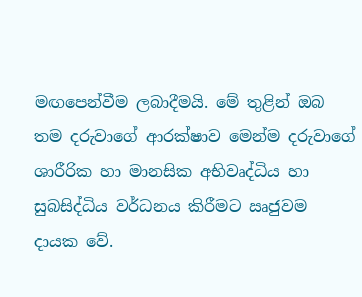මඟපෙන්වීම ලබාදීමයි. මේ තුළින් ඔබ තම දරුවාගේ ආරක්ෂාව මෙන්ම දරුවාගේ ශාරීරික හා මානසික අභිවෘද්ධිය හා සුබසිද්ධිය වර්ධනය කිරීමට ඍජුවම දායක වේ.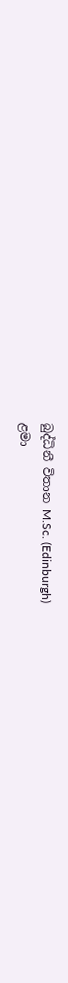බුද්ධිනී විතාන M.Sc. (Edinburgh)
ළමා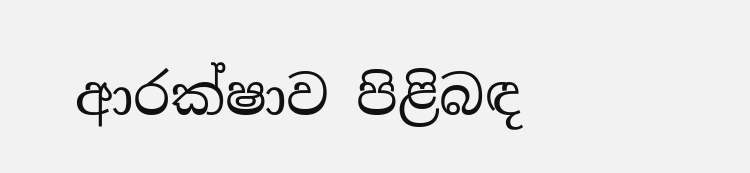ආරක්ෂාව පිළිබඳ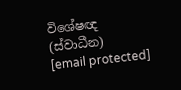විශේෂඥ (ස්වාධීන)
[email protected]